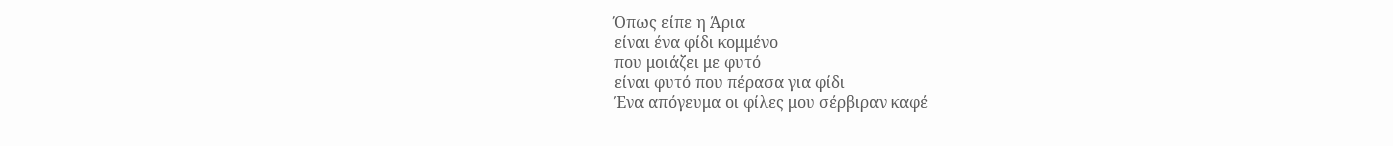Όπως είπε η Άρια
είναι ένα φίδι κομμένο
που μοιάζει με φυτό
είναι φυτό που πέρασα για φίδι
Ένα απόγευμα οι φίλες μου σέρβιραν καφέ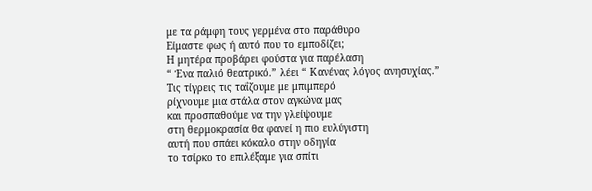με τα ράμφη τους γερμένα στο παράθυρο
Είμαστε φως ή αυτό που το εμποδίζει;
Η μητέρα προβάρει φούστα για παρέλαση
“ Ένα παλιό θεατρικό.” λέει “ Κανένας λόγος ανησυχίας.”
Τις τίγρεις τις ταΐζουμε με μπιμπερό
ρίχνουμε μια στάλα στον αγκώνα μας
και προσπαθούμε να την γλείψουμε
στη θερμοκρασία θα φανεί η πιο ευλύγιστη
αυτή που σπάει κόκαλο στην οδηγία
το τσίρκο το επιλέξαμε για σπίτι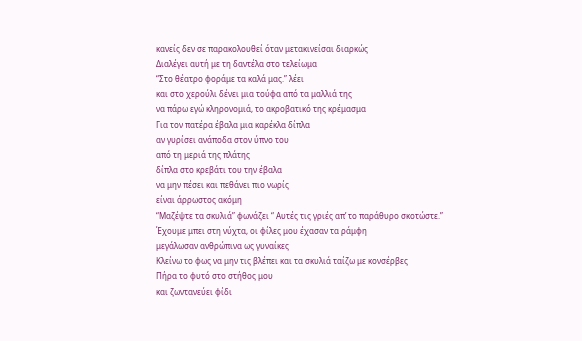κανείς δεν σε παρακολουθεί όταν μετακινείσαι διαρκώς
Διαλέγει αυτή με τη δαντέλα στο τελείωμα
“Στο θέατρο φοράμε τα καλά μας.” λέει
και στο χερούλι δένει μια τούφα από τα μαλλιά της
να πάρω εγώ κληρονομιά, το ακροβατικό της κρέμασμα
Για τον πατέρα έβαλα μια καρέκλα δίπλα
αν γυρίσει ανάποδα στον ύπνο του
από τη μεριά της πλάτης
δίπλα στο κρεβάτι του την έβαλα
να μην πέσει και πεθάνει πιο νωρίς
είναι άρρωστος ακόμη
“Μαζέψτε τα σκυλιά” φωνάζει “ Αυτές τις γριές απ’ το παράθυρο σκοτώστε.”
Έχουμε μπει στη νύχτα, οι φίλες μoυ έχασαν τα ράμφη
μεγάλωσαν ανθρώπινα ως γυναίκες
Κλείνω το φως να μην τις βλέπει και τα σκυλιά ταίζω με κονσέρβες
Πήρα το φυτό στο στήθος μου
και ζωντανεύει φίδι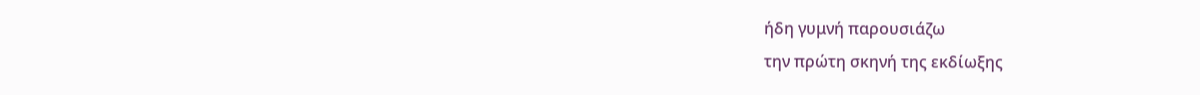ήδη γυμνή παρουσιάζω
την πρώτη σκηνή της εκδίωξης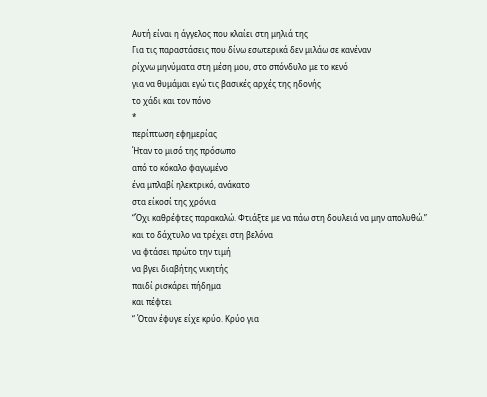Αυτή είναι η άγγελος που κλαίει στη μηλιά της
Για τις παραστάσεις που δίνω εσωτερικά δεν μιλάω σε κανέναν
ρίχνω μηνύματα στη μέση μου, στο σπόνδυλο με το κενό
για να θυμάμαι εγώ τις βασικές αρχές της ηδονής
το χάδι και τον πόνο
*
περίπτωση εφημερίας
Ήταν το μισό της πρόσωπο
από το κόκαλο φαγωμένο
ένα μπλαβί ηλεκτρικό, ανάκατο
στα είκοσί της χρόνια
“Όχι καθρέφτες παρακαλώ. Φτιάξτε με να πάω στη δουλειά να μην απολυθώ.”
και το δάχτυλο να τρέχει στη βελόνα
να φτάσει πρώτο την τιμή
να βγει διαβήτης νικητής
παιδί ρισκάρει πήδημα
και πέφτει
“ Όταν έφυγε είχε κρύο. Κρύο για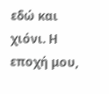εδώ και χιόνι. Η εποχή μου,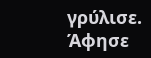γρύλισε. Άφησε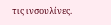τις ινσουλίνες.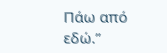Πάω από εδώ.”